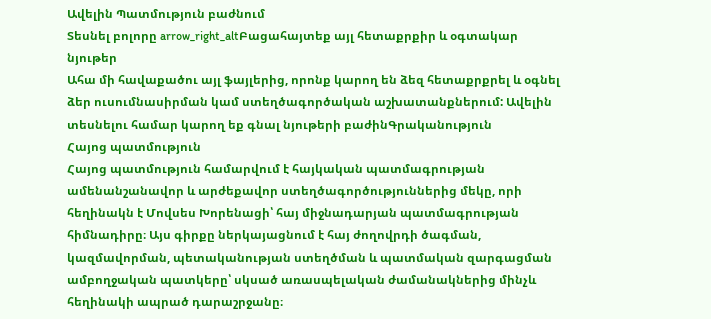Ավելին Պատմություն բաժնում
Տեսնել բոլորը arrow_right_altԲացահայտեք այլ հետաքրքիր և օգտակար նյութեր
Ահա մի հավաքածու այլ ֆայլերից, որոնք կարող են ձեզ հետաքրքրել և օգնել ձեր ուսումնասիրման կամ ստեղծագործական աշխատանքներում: Ավելին տեսնելու համար կարող եք գնալ նյութերի բաժինԳրականություն
Հայոց պատմություն
Հայոց պատմություն համարվում է հայկական պատմագրության ամենանշանավոր և արժեքավոր ստեղծագործություններից մեկը, որի հեղինակն է Մովսես Խորենացի՝ հայ միջնադարյան պատմագրության հիմնադիրը։ Այս գիրքը ներկայացնում է հայ ժողովրդի ծագման, կազմավորման, պետականության ստեղծման և պատմական զարգացման ամբողջական պատկերը՝ սկսած առասպելական ժամանակներից մինչև հեղինակի ապրած դարաշրջանը։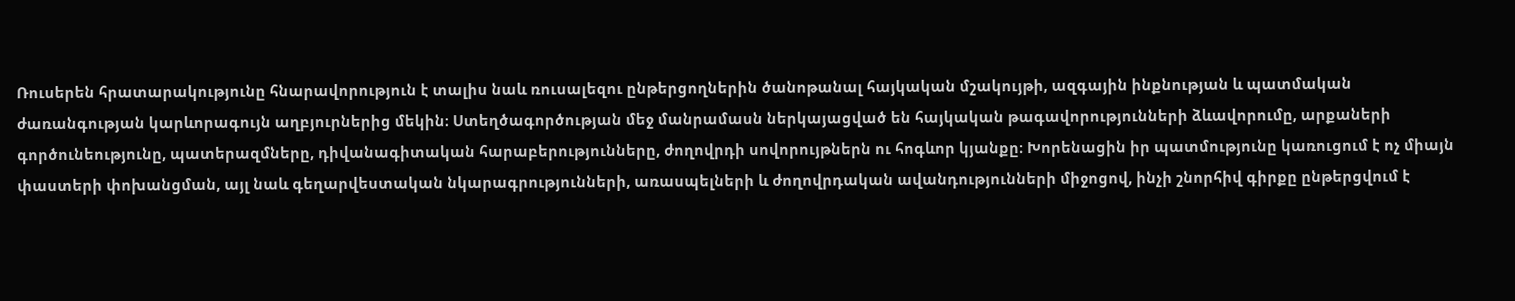Ռուսերեն հրատարակությունը հնարավորություն է տալիս նաև ռուսալեզու ընթերցողներին ծանոթանալ հայկական մշակույթի, ազգային ինքնության և պատմական ժառանգության կարևորագույն աղբյուրներից մեկին։ Ստեղծագործության մեջ մանրամասն ներկայացված են հայկական թագավորությունների ձևավորումը, արքաների գործունեությունը, պատերազմները, դիվանագիտական հարաբերությունները, ժողովրդի սովորույթներն ու հոգևոր կյանքը։ Խորենացին իր պատմությունը կառուցում է ոչ միայն փաստերի փոխանցման, այլ նաև գեղարվեստական նկարագրությունների, առասպելների և ժողովրդական ավանդությունների միջոցով, ինչի շնորհիվ գիրքը ընթերցվում է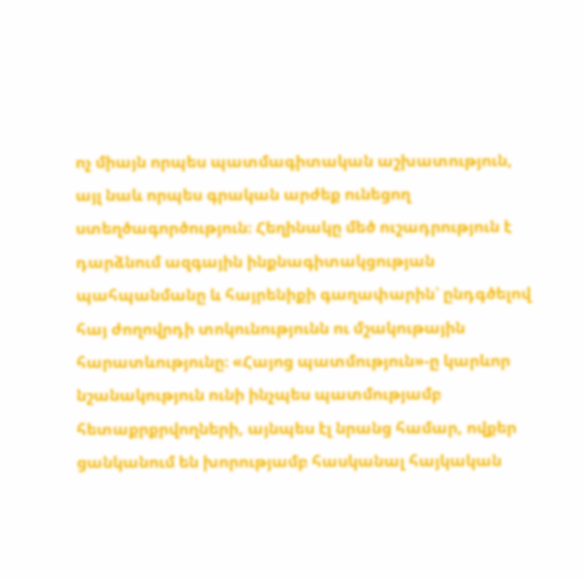ոչ միայն որպես պատմագիտական աշխատություն, այլ նաև որպես գրական արժեք ունեցող ստեղծագործություն։ Հեղինակը մեծ ուշադրություն է դարձնում ազգային ինքնագիտակցության պահպանմանը և հայրենիքի գաղափարին՝ ընդգծելով հայ ժողովրդի տոկունությունն ու մշակութային հարատևությունը։ «Հայոց պատմություն»-ը կարևոր նշանակություն ունի ինչպես պատմությամբ հետաքրքրվողների, այնպես էլ նրանց համար, ովքեր ցանկանում են խորությամբ հասկանալ հայկական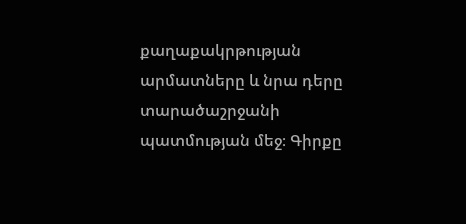քաղաքակրթության արմատները և նրա դերը տարածաշրջանի պատմության մեջ։ Գիրքը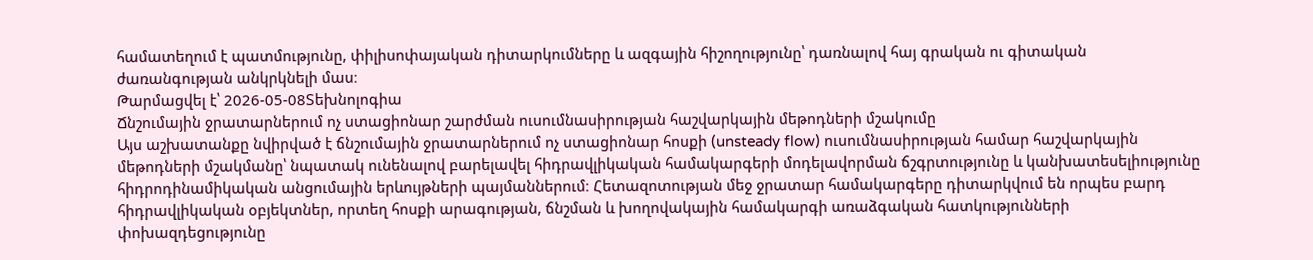համատեղում է պատմությունը, փիլիսոփայական դիտարկումները և ազգային հիշողությունը՝ դառնալով հայ գրական ու գիտական ժառանգության անկրկնելի մաս։
Թարմացվել է՝ 2026-05-08Տեխնոլոգիա
Ճնշումային ջրատարներում ոչ ստացիոնար շարժման ուսումնասիրության հաշվարկային մեթոդների մշակումը
Այս աշխատանքը նվիրված է ճնշումային ջրատարներում ոչ ստացիոնար հոսքի (unsteady flow) ուսումնասիրության համար հաշվարկային մեթոդների մշակմանը՝ նպատակ ունենալով բարելավել հիդրավլիկական համակարգերի մոդելավորման ճշգրտությունը և կանխատեսելիությունը հիդրոդինամիկական անցումային երևույթների պայմաններում։ Հետազոտության մեջ ջրատար համակարգերը դիտարկվում են որպես բարդ հիդրավլիկական օբյեկտներ, որտեղ հոսքի արագության, ճնշման և խողովակային համակարգի առաձգական հատկությունների փոխազդեցությունը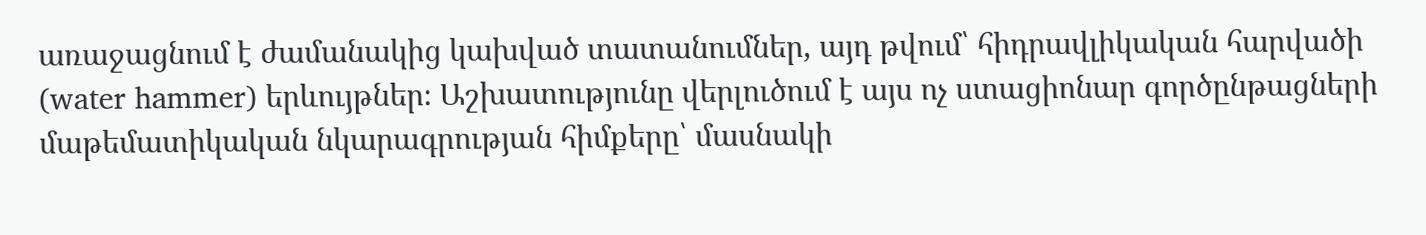առաջացնում է ժամանակից կախված տատանումներ, այդ թվում՝ հիդրավլիկական հարվածի (water hammer) երևույթներ։ Աշխատությունը վերլուծում է այս ոչ ստացիոնար գործընթացների մաթեմատիկական նկարագրության հիմքերը՝ մասնակի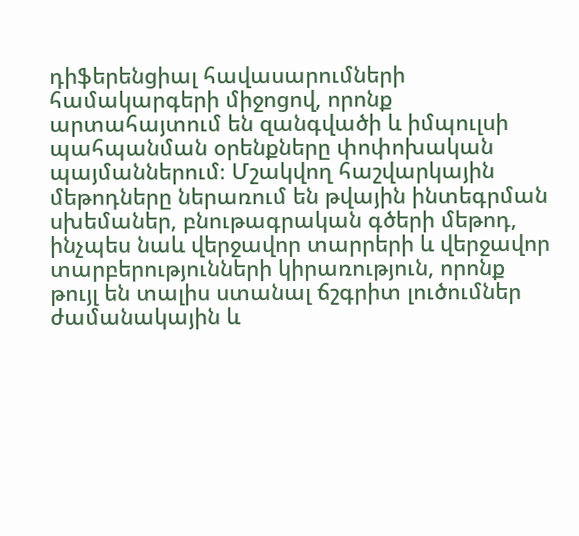դիֆերենցիալ հավասարումների համակարգերի միջոցով, որոնք արտահայտում են զանգվածի և իմպուլսի պահպանման օրենքները փոփոխական պայմաններում։ Մշակվող հաշվարկային մեթոդները ներառում են թվային ինտեգրման սխեմաներ, բնութագրական գծերի մեթոդ, ինչպես նաև վերջավոր տարրերի և վերջավոր տարբերությունների կիրառություն, որոնք թույլ են տալիս ստանալ ճշգրիտ լուծումներ ժամանակային և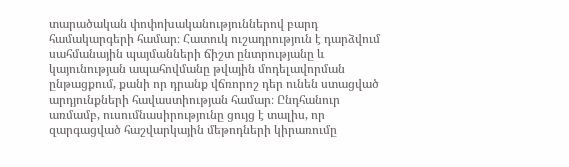տարածական փոփոխականություններով բարդ համակարգերի համար։ Հատուկ ուշադրություն է դարձվում սահմանային պայմանների ճիշտ ընտրությանը և կայունության ապահովմանը թվային մոդելավորման ընթացքում, քանի որ դրանք վճռորոշ դեր ունեն ստացված արդյունքների հավաստիության համար։ Ընդհանուր առմամբ, ուսումնասիրությունը ցույց է տալիս, որ զարգացված հաշվարկային մեթոդների կիրառումը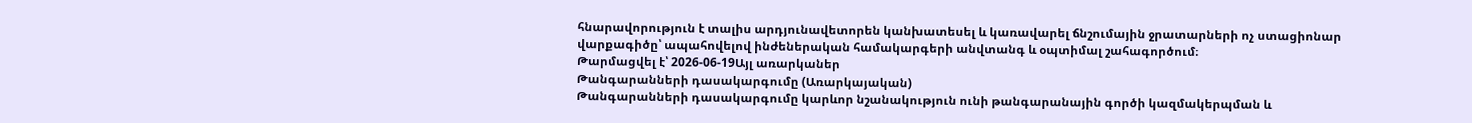հնարավորություն է տալիս արդյունավետորեն կանխատեսել և կառավարել ճնշումային ջրատարների ոչ ստացիոնար վարքագիծը՝ ապահովելով ինժեներական համակարգերի անվտանգ և օպտիմալ շահագործում։
Թարմացվել է՝ 2026-06-19Այլ առարկաներ
Թանգարանների դասակարգումը (Առարկայական)
Թանգարանների դասակարգումը կարևոր նշանակություն ունի թանգարանային գործի կազմակերպման և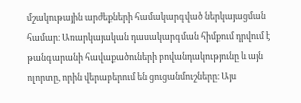մշակութային արժեքների համակարգված ներկայացման համար։ Առարկայական դասակարգման հիմքում դրվում է թանգարանի հավաքածուների բովանդակությունը և այն ոլորտը, որին վերաբերում են ցուցանմուշները։ Այս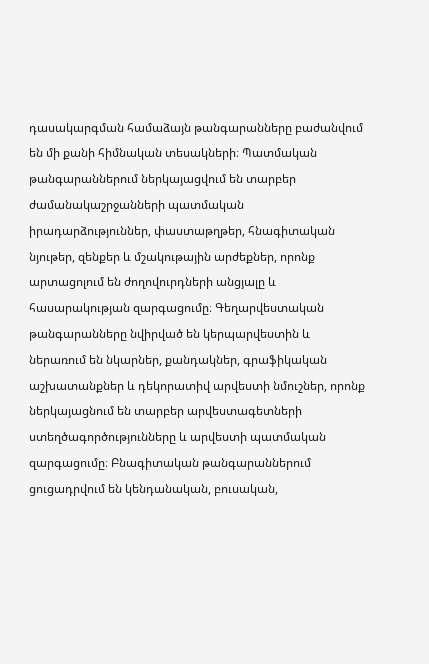դասակարգման համաձայն թանգարանները բաժանվում են մի քանի հիմնական տեսակների։ Պատմական թանգարաններում ներկայացվում են տարբեր ժամանակաշրջանների պատմական իրադարձություններ, փաստաթղթեր, հնագիտական նյութեր, զենքեր և մշակութային արժեքներ, որոնք արտացոլում են ժողովուրդների անցյալը և հասարակության զարգացումը։ Գեղարվեստական թանգարանները նվիրված են կերպարվեստին և ներառում են նկարներ, քանդակներ, գրաֆիկական աշխատանքներ և դեկորատիվ արվեստի նմուշներ, որոնք ներկայացնում են տարբեր արվեստագետների ստեղծագործությունները և արվեստի պատմական զարգացումը։ Բնագիտական թանգարաններում ցուցադրվում են կենդանական, բուսական,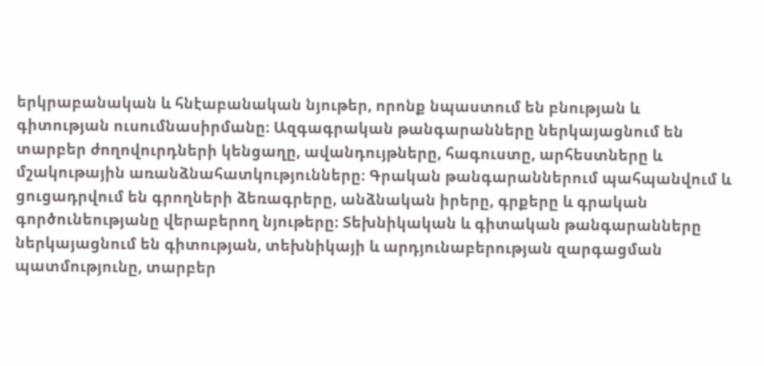երկրաբանական և հնէաբանական նյութեր, որոնք նպաստում են բնության և գիտության ուսումնասիրմանը։ Ազգագրական թանգարանները ներկայացնում են տարբեր ժողովուրդների կենցաղը, ավանդույթները, հագուստը, արհեստները և մշակութային առանձնահատկությունները։ Գրական թանգարաններում պահպանվում և ցուցադրվում են գրողների ձեռագրերը, անձնական իրերը, գրքերը և գրական գործունեությանը վերաբերող նյութերը։ Տեխնիկական և գիտական թանգարանները ներկայացնում են գիտության, տեխնիկայի և արդյունաբերության զարգացման պատմությունը, տարբեր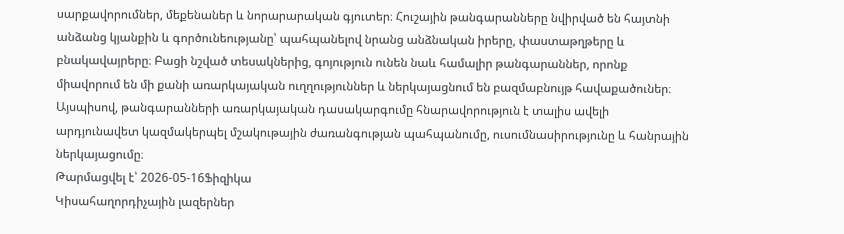սարքավորումներ, մեքենաներ և նորարարական գյուտեր։ Հուշային թանգարանները նվիրված են հայտնի անձանց կյանքին և գործունեությանը՝ պահպանելով նրանց անձնական իրերը, փաստաթղթերը և բնակավայրերը։ Բացի նշված տեսակներից, գոյություն ունեն նաև համալիր թանգարաններ, որոնք միավորում են մի քանի առարկայական ուղղություններ և ներկայացնում են բազմաբնույթ հավաքածուներ։ Այսպիսով, թանգարանների առարկայական դասակարգումը հնարավորություն է տալիս ավելի արդյունավետ կազմակերպել մշակութային ժառանգության պահպանումը, ուսումնասիրությունը և հանրային ներկայացումը։
Թարմացվել է՝ 2026-05-16Ֆիզիկա
Կիսահաղորդիչային լազերներ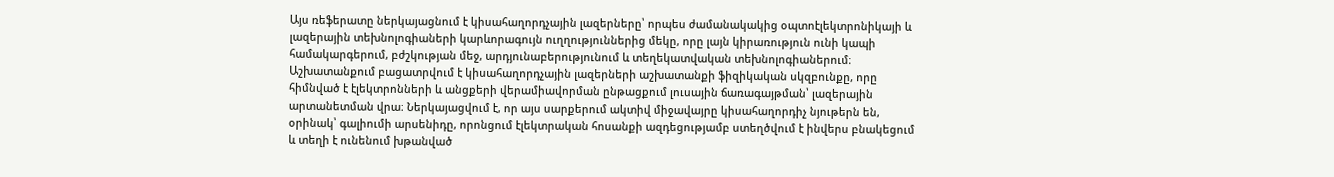Այս ռեֆերատը ներկայացնում է կիսահաղորդչային լազերները՝ որպես ժամանակակից օպտոէլեկտրոնիկայի և լազերային տեխնոլոգիաների կարևորագույն ուղղություններից մեկը, որը լայն կիրառություն ունի կապի համակարգերում, բժշկության մեջ, արդյունաբերությունում և տեղեկատվական տեխնոլոգիաներում։ Աշխատանքում բացատրվում է կիսահաղորդչային լազերների աշխատանքի ֆիզիկական սկզբունքը, որը հիմնված է էլեկտրոնների և անցքերի վերամիավորման ընթացքում լուսային ճառագայթման՝ լազերային արտանետման վրա։ Ներկայացվում է, որ այս սարքերում ակտիվ միջավայրը կիսահաղորդիչ նյութերն են, օրինակ՝ գալիումի արսենիդը, որոնցում էլեկտրական հոսանքի ազդեցությամբ ստեղծվում է ինվերս բնակեցում և տեղի է ունենում խթանված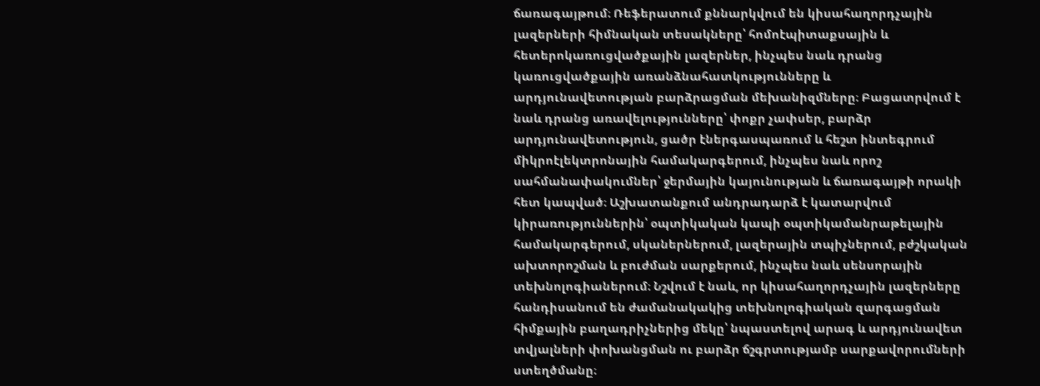ճառագայթում։ Ռեֆերատում քննարկվում են կիսահաղորդչային լազերների հիմնական տեսակները՝ հոմոէպիտաքսային և հետերոկառուցվածքային լազերներ, ինչպես նաև դրանց կառուցվածքային առանձնահատկությունները և արդյունավետության բարձրացման մեխանիզմները։ Բացատրվում է նաև դրանց առավելությունները՝ փոքր չափսեր, բարձր արդյունավետություն, ցածր էներգասպառում և հեշտ ինտեգրում միկրոէլեկտրոնային համակարգերում, ինչպես նաև որոշ սահմանափակումներ՝ ջերմային կայունության և ճառագայթի որակի հետ կապված։ Աշխատանքում անդրադարձ է կատարվում կիրառություններին՝ օպտիկական կապի օպտիկամանրաթելային համակարգերում, սկաներներում, լազերային տպիչներում, բժշկական ախտորոշման և բուժման սարքերում, ինչպես նաև սենսորային տեխնոլոգիաներում։ Նշվում է նաև, որ կիսահաղորդչային լազերները հանդիսանում են ժամանակակից տեխնոլոգիական զարգացման հիմքային բաղադրիչներից մեկը՝ նպաստելով արագ և արդյունավետ տվյալների փոխանցման ու բարձր ճշգրտությամբ սարքավորումների ստեղծմանը։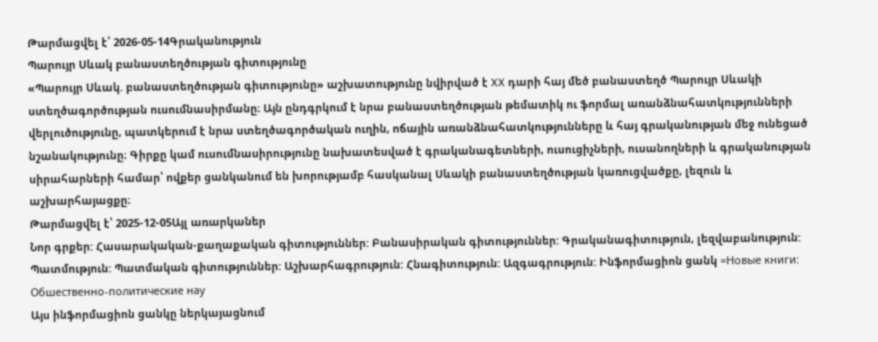Թարմացվել է՝ 2026-05-14Գրականություն
Պարույր Սևակ բանաստեղծության գիտությունը
«Պարույր Սևակ. բանաստեղծության գիտությունը» աշխատությունը նվիրված է XX դարի հայ մեծ բանաստեղծ Պարույր Սևակի ստեղծագործության ուսումնասիրմանը։ Այն ընդգրկում է նրա բանաստեղծության թեմատիկ ու ֆորմալ առանձնահատկությունների վերլուծությունը, պատկերում է նրա ստեղծագործական ուղին, ոճային առանձնահատկությունները և հայ գրականության մեջ ունեցած նշանակությունը։ Գիրքը կամ ուսումնասիրությունը նախատեսված է գրականագետների, ուսուցիչների, ուսանողների և գրականության սիրահարների համար՝ ովքեր ցանկանում են խորությամբ հասկանալ Սևակի բանաստեղծության կառուցվածքը, լեզուն և աշխարհայացքը։
Թարմացվել է՝ 2025-12-05Այլ առարկաներ
Նոր գրքեր: Հասարակական-քաղաքական գիտություններ: Բանասիրական գիտություններ: Գրականագիտություն, լեզվաբանություն: Պատմություն: Պատմական գիտություններ: Աշխարհագրություն: Հնագիտություն: Ազգագրություն: Ինֆորմացիոն ցանկ =Новые книги: Обшественно-политические нау
Այս ինֆորմացիոն ցանկը ներկայացնում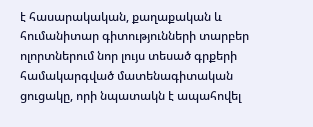է հասարակական, քաղաքական և հումանիտար գիտությունների տարբեր ոլորտներում նոր լույս տեսած գրքերի համակարգված մատենագիտական ցուցակը, որի նպատակն է ապահովել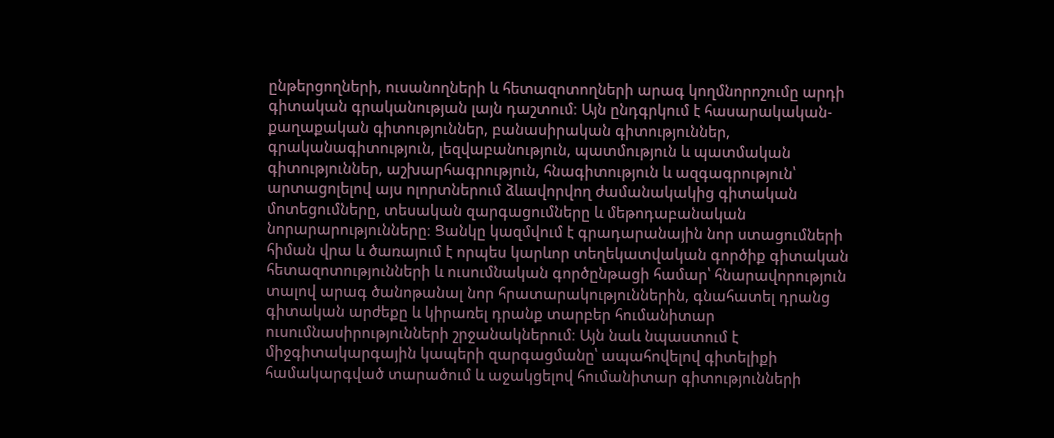ընթերցողների, ուսանողների և հետազոտողների արագ կողմնորոշումը արդի գիտական գրականության լայն դաշտում։ Այն ընդգրկում է հասարակական-քաղաքական գիտություններ, բանասիրական գիտություններ, գրականագիտություն, լեզվաբանություն, պատմություն և պատմական գիտություններ, աշխարհագրություն, հնագիտություն և ազգագրություն՝ արտացոլելով այս ոլորտներում ձևավորվող ժամանակակից գիտական մոտեցումները, տեսական զարգացումները և մեթոդաբանական նորարարությունները։ Ցանկը կազմվում է գրադարանային նոր ստացումների հիման վրա և ծառայում է որպես կարևոր տեղեկատվական գործիք գիտական հետազոտությունների և ուսումնական գործընթացի համար՝ հնարավորություն տալով արագ ծանոթանալ նոր հրատարակություններին, գնահատել դրանց գիտական արժեքը և կիրառել դրանք տարբեր հումանիտար ուսումնասիրությունների շրջանակներում։ Այն նաև նպաստում է միջգիտակարգային կապերի զարգացմանը՝ ապահովելով գիտելիքի համակարգված տարածում և աջակցելով հումանիտար գիտությունների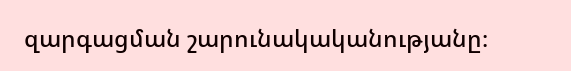զարգացման շարունակականությանը։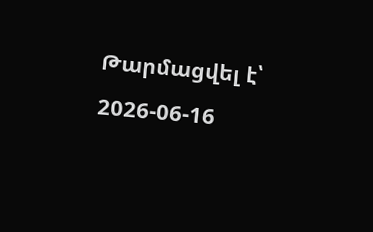Թարմացվել է՝ 2026-06-16